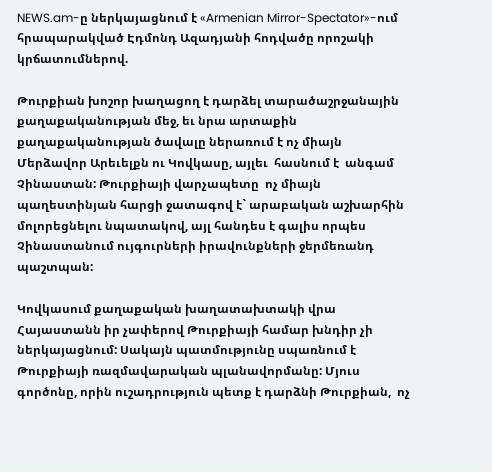NEWS.am-ը ներկայացնում է «Armenian Mirror-Spectator»-ում հրապարակված Էդմոնդ Ազադյանի հոդվածը որոշակի կրճատումներով.

Թուրքիան խոշոր խաղացող է դարձել տարածաշրջանային քաղաքականության մեջ, եւ նրա արտաքին քաղաքականության ծավալը ներառում է ոչ միայն Մերձավոր Արեւելքն ու Կովկասը, այլեւ  հասնում է  անգամ Չինաստան: Թուրքիայի վարչապետը  ոչ միայն պաղեստինյան հարցի ջատագով է` արաբական աշխարհին մոլորեցնելու նպատակով, այլ հանդես է գալիս որպես Չինաստանում ույգուրների իրավունքների ջերմեռանդ պաշտպան:

Կովկասում քաղաքական խաղատախտակի վրա Հայաստանն իր չափերով Թուրքիայի համար խնդիր չի ներկայացնում: Սակայն պատմությունը սպառնում է  Թուրքիայի ռազմավարական պլանավորմանը: Մյուս գործոնը, որին ուշադրություն պետք է դարձնի Թուրքիան,  ոչ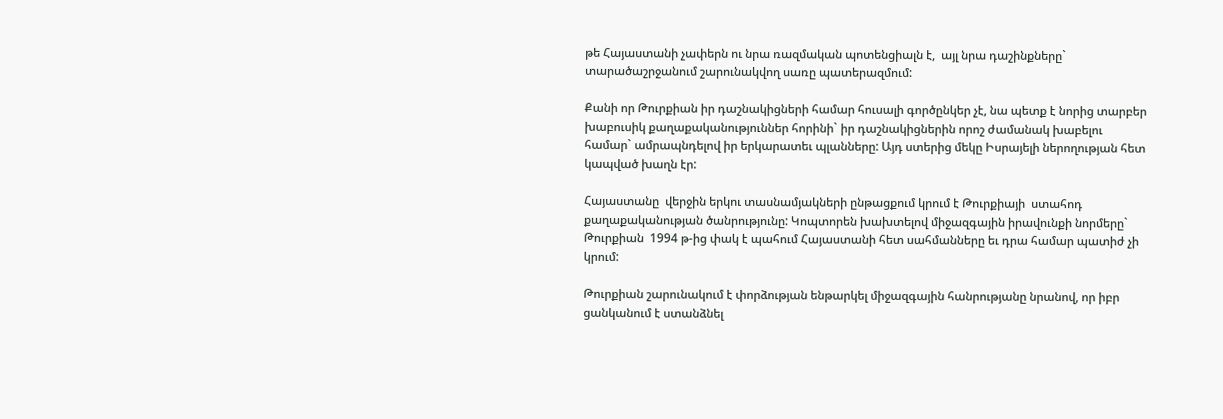թե Հայաստանի չափերն ու նրա ռազմական պոտենցիալն է,  այլ նրա դաշինքները` տարածաշրջանում շարունակվող սառը պատերազմում:

Քանի որ Թուրքիան իր դաշնակիցների համար հուսալի գործընկեր չէ, նա պետք է նորից տարբեր խաբուսիկ քաղաքականություններ հորինի` իր դաշնակիցներին որոշ ժամանակ խաբելու համար` ամրապնդելով իր երկարատեւ պլանները: Այդ ստերից մեկը Իսրայելի ներողության հետ կապված խաղն էր:

Հայաստանը  վերջին երկու տասնամյակների ընթացքում կրում է Թուրքիայի  ստահոդ քաղաքականության ծանրությունը: Կոպտորեն խախտելով միջազգային իրավունքի նորմերը` Թուրքիան  1994 թ-ից փակ է պահում Հայաստանի հետ սահմանները եւ դրա համար պատիժ չի կրում:

Թուրքիան շարունակում է փորձության ենթարկել միջազգային հանրությանը նրանով, որ իբր ցանկանում է ստանձնել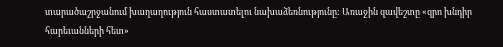տարածաշրջանում խաղաղություն հաստատելու նախաձեռնությունը: Առաջին զավեշտը «զրո խնդիր հարեւանների հետ»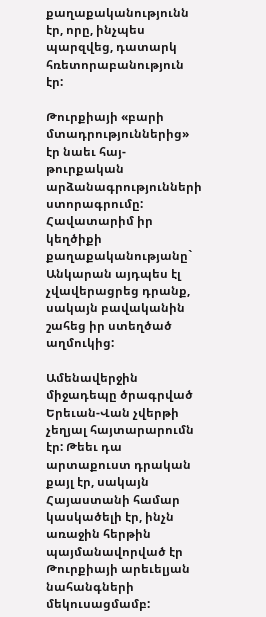քաղաքականությունն էր, որը, ինչպես պարզվեց, դատարկ հռետորաբանություն  էր:

Թուրքիայի «բարի մտադրություններից» էր նաեւ հայ-թուրքական արձանագրությունների ստորագրումը: Հավատարիմ իր կեղծիքի քաղաքականությանը` Անկարան այդպես էլ չվավերացրեց դրանք, սակայն բավականին շահեց իր ստեղծած աղմուկից:

Ամենավերջին միջադեպը ծրագրված Երեւան-Վան չվերթի չեղյալ հայտարարումն էր: Թեեւ դա արտաքուստ դրական քայլ էր, սակայն Հայաստանի համար կասկածելի էր, ինչն առաջին հերթին պայմանավորված էր Թուրքիայի արեւելյան նահանգների մեկուսացմամբ: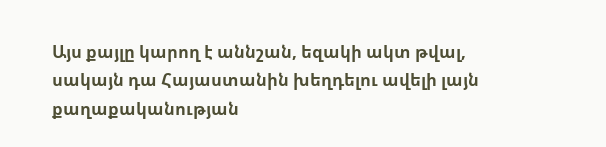Այս քայլը կարող է աննշան, եզակի ակտ թվալ, սակայն դա Հայաստանին խեղդելու ավելի լայն քաղաքականության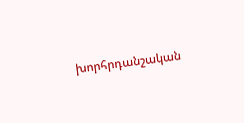խորհրդանշական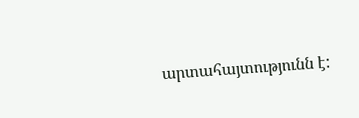արտահայտությունն է: